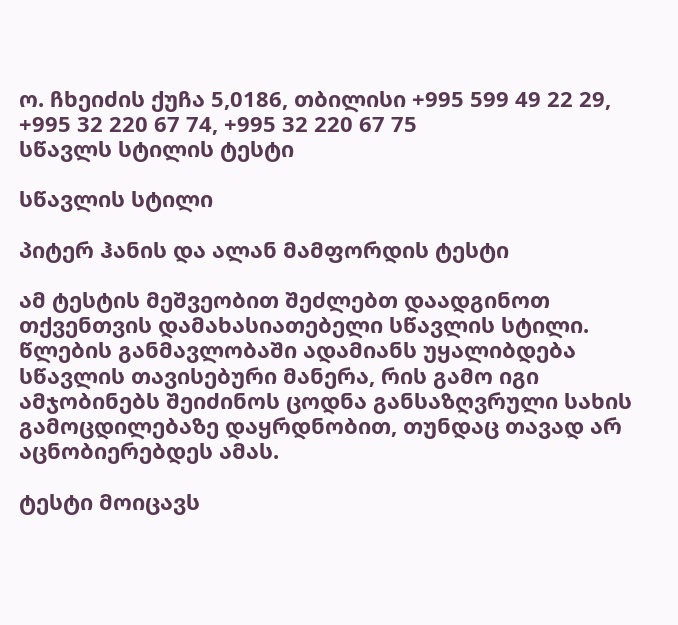ო. ჩხეიძის ქუჩა 5,0186, თბილისი +995 599 49 22 29, +995 32 220 67 74, +995 32 220 67 75
სწავლს სტილის ტესტი

სწავლის სტილი

პიტერ ჰანის და ალან მამფორდის ტესტი

ამ ტესტის მეშვეობით შეძლებთ დაადგინოთ თქვენთვის დამახასიათებელი სწავლის სტილი. წლების განმავლობაში ადამიანს უყალიბდება სწავლის თავისებური მანერა, რის გამო იგი ამჯობინებს შეიძინოს ცოდნა განსაზღვრული სახის გამოცდილებაზე დაყრდნობით, თუნდაც თავად არ აცნობიერებდეს ამას.

ტესტი მოიცავს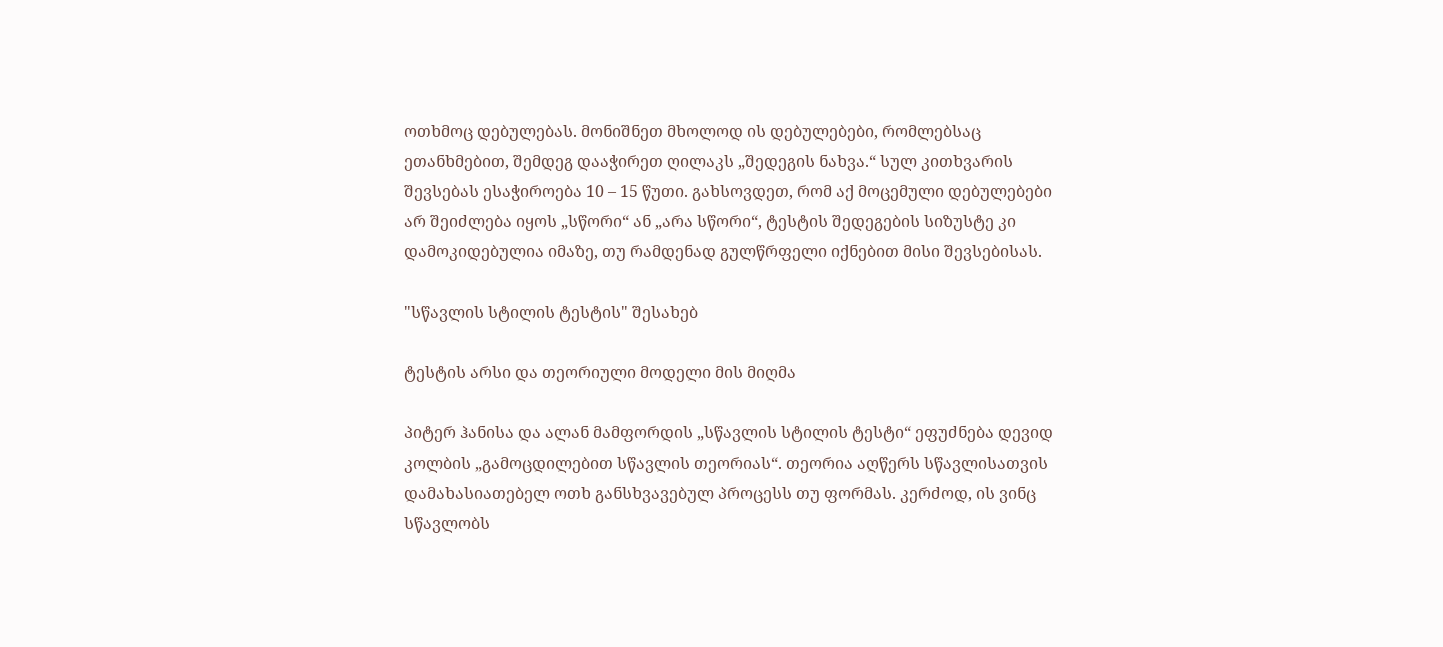ოთხმოც დებულებას. მონიშნეთ მხოლოდ ის დებულებები, რომლებსაც ეთანხმებით, შემდეგ დააჭირეთ ღილაკს „შედეგის ნახვა.“ სულ კითხვარის შევსებას ესაჭიროება 10 – 15 წუთი. გახსოვდეთ, რომ აქ მოცემული დებულებები არ შეიძლება იყოს „სწორი“ ან „არა სწორი“, ტესტის შედეგების სიზუსტე კი დამოკიდებულია იმაზე, თუ რამდენად გულწრფელი იქნებით მისი შევსებისას.

"სწავლის სტილის ტესტის" შესახებ

ტესტის არსი და თეორიული მოდელი მის მიღმა

პიტერ ჰანისა და ალან მამფორდის „სწავლის სტილის ტესტი“ ეფუძნება დევიდ კოლბის „გამოცდილებით სწავლის თეორიას“. თეორია აღწერს სწავლისათვის დამახასიათებელ ოთხ განსხვავებულ პროცესს თუ ფორმას. კერძოდ, ის ვინც სწავლობს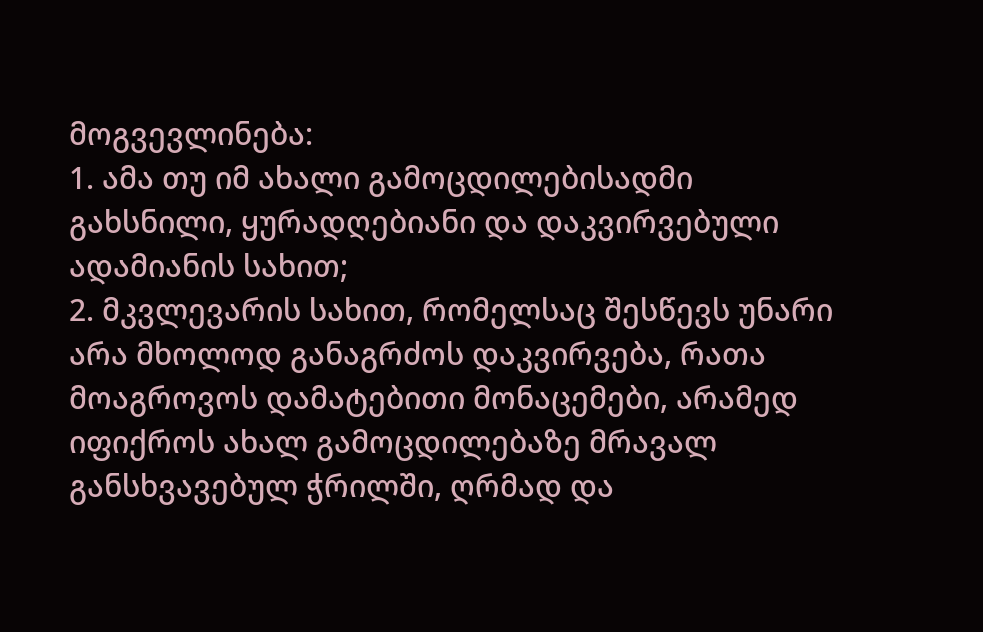მოგვევლინება:
1. ამა თუ იმ ახალი გამოცდილებისადმი გახსნილი, ყურადღებიანი და დაკვირვებული ადამიანის სახით;
2. მკვლევარის სახით, რომელსაც შესწევს უნარი არა მხოლოდ განაგრძოს დაკვირვება, რათა მოაგროვოს დამატებითი მონაცემები, არამედ იფიქროს ახალ გამოცდილებაზე მრავალ განსხვავებულ ჭრილში, ღრმად და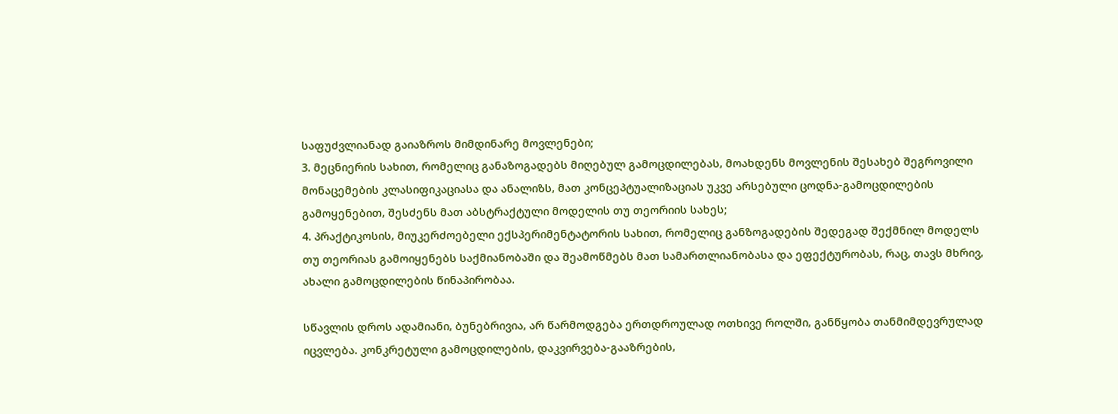საფუძვლიანად გაიაზროს მიმდინარე მოვლენები;
3. მეცნიერის სახით, რომელიც განაზოგადებს მიღებულ გამოცდილებას, მოახდენს მოვლენის შესახებ შეგროვილი მონაცემების კლასიფიკაციასა და ანალიზს, მათ კონცეპტუალიზაციას უკვე არსებული ცოდნა-გამოცდილების გამოყენებით, შესძენს მათ აბსტრაქტული მოდელის თუ თეორიის სახეს;
4. პრაქტიკოსის, მიუკერძოებელი ექსპერიმენტატორის სახით, რომელიც განზოგადების შედეგად შექმნილ მოდელს თუ თეორიას გამოიყენებს საქმიანობაში და შეამოწმებს მათ სამართლიანობასა და ეფექტურობას, რაც, თავს მხრივ, ახალი გამოცდილების წინაპირობაა.

სწავლის დროს ადამიანი, ბუნებრივია, არ წარმოდგება ერთდროულად ოთხივე როლში, განწყობა თანმიმდევრულად იცვლება. კონკრეტული გამოცდილების, დაკვირვება-გააზრების,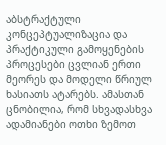აბსტრაქტული კონცეპტუალიზაცია და პრაქტიკული გამოყენების პროცესები ცვლიან ერთი მეორეს და მოდელი წრიულ ხასიათს ატარებს. ამასთან ცნობილია, რომ სხვადასხვა ადამიანები ოთხი ზემოთ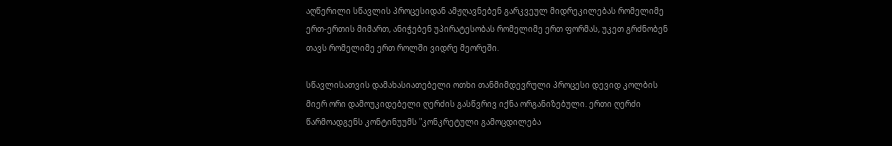აღწერილი სწავლის პროცესიდან ამჟღავნებენ გარკვეულ მიდრეკილებას რომელიმე ერთ-ერთის მიმართ, ანიჭებენ უპირატესობას რომელიმე ერთ ფორმას, უკეთ გრძნობენ თავს რომელიმე ერთ როლში ვიდრე მეორეში.

სწავლისათვის დამახასიათებელი ოთხი თანმიმდევრული პროცესი დევიდ კოლბის მიერ ორი დამოუკიდებელი ღერძის გასწვრივ იქნა ორგანიზებული. ერთი ღერძი წარმოადგენს კონტინუუმს "კონკრეტული გამოცდილება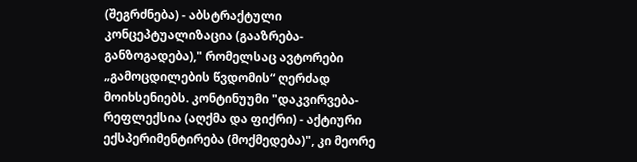(შეგრძნება) - აბსტრაქტული კონცეპტუალიზაცია (გააზრება-განზოგადება)," რომელსაც ავტორები „გამოცდილების წვდომის“ ღერძად მოიხსენიებს. კონტინუუმი "დაკვირვება-რეფლექსია (აღქმა და ფიქრი) - აქტიური ექსპერიმენტირება (მოქმედება)", კი მეორე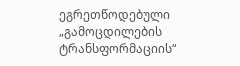ეგრეთწოდებული „გამოცდილების ტრანსფორმაციის“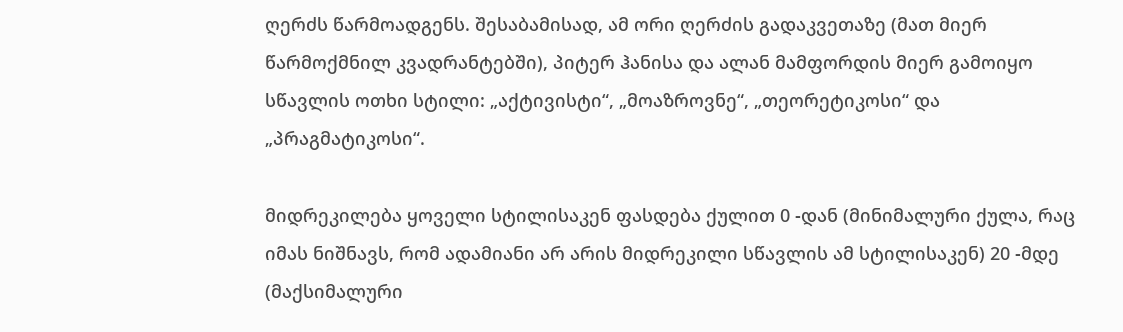ღერძს წარმოადგენს. შესაბამისად, ამ ორი ღერძის გადაკვეთაზე (მათ მიერ წარმოქმნილ კვადრანტებში), პიტერ ჰანისა და ალან მამფორდის მიერ გამოიყო სწავლის ოთხი სტილი: „აქტივისტი“, „მოაზროვნე“, „თეორეტიკოსი“ და „პრაგმატიკოსი“.

მიდრეკილება ყოველი სტილისაკენ ფასდება ქულით 0 -დან (მინიმალური ქულა, რაც იმას ნიშნავს, რომ ადამიანი არ არის მიდრეკილი სწავლის ამ სტილისაკენ) 20 -მდე (მაქსიმალური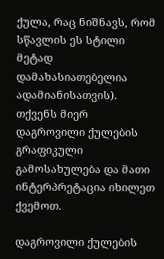ქულა, რაც ნიშნავს, რომ სწავლის ეს სტილი მეტად დამახასიათებელია ადამიანისათვის). თქვენს მიერ დაგროვილი ქულების გრაფიკული გამოსახულება და მათი ინტერპრეტაცია იხილეთ ქვემოთ.

დაგროვილი ქულების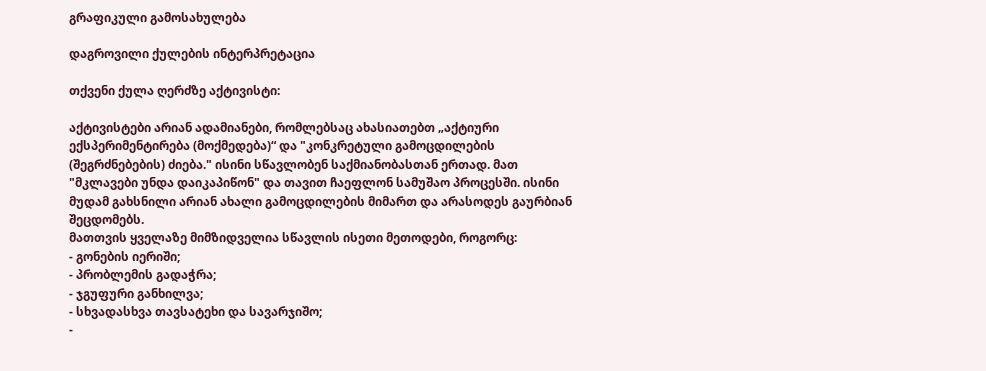გრაფიკული გამოსახულება

დაგროვილი ქულების ინტერპრეტაცია

თქვენი ქულა ღერძზე აქტივისტი:

აქტივისტები არიან ადამიანები, რომლებსაც ახასიათებთ „აქტიური ექსპერიმენტირება (მოქმედება)“ და "კონკრეტული გამოცდილების (შეგრძნებების) ძიება." ისინი სწავლობენ საქმიანობასთან ერთად. მათ "მკლავები უნდა დაიკაპიწონ" და თავით ჩაეფლონ სამუშაო პროცესში. ისინი მუდამ გახსნილი არიან ახალი გამოცდილების მიმართ და არასოდეს გაურბიან შეცდომებს.
მათთვის ყველაზე მიმზიდველია სწავლის ისეთი მეთოდები, როგორც:
- გონების იერიში;
- პრობლემის გადაჭრა;
- ჯგუფური განხილვა;
- სხვადასხვა თავსატეხი და სავარჯიშო;
-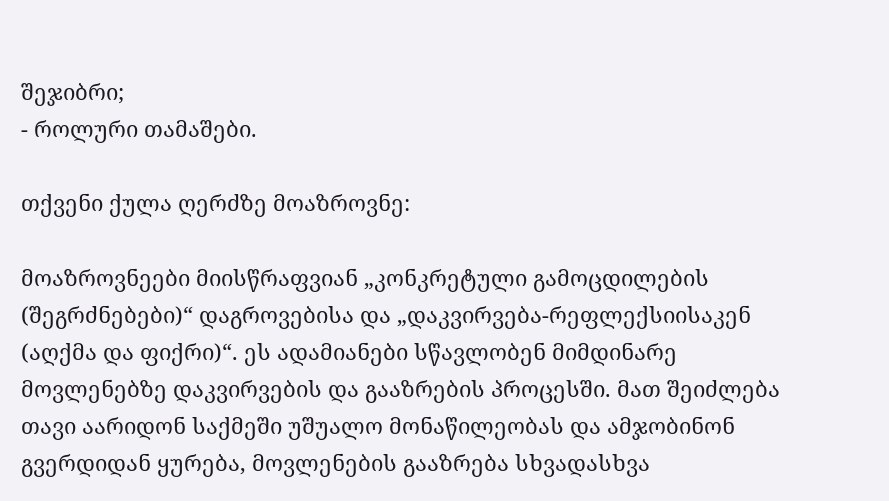შეჯიბრი;
- როლური თამაშები.

თქვენი ქულა ღერძზე მოაზროვნე:

მოაზროვნეები მიისწრაფვიან „კონკრეტული გამოცდილების (შეგრძნებები)“ დაგროვებისა და „დაკვირვება-რეფლექსიისაკენ (აღქმა და ფიქრი)“. ეს ადამიანები სწავლობენ მიმდინარე მოვლენებზე დაკვირვების და გააზრების პროცესში. მათ შეიძლება თავი აარიდონ საქმეში უშუალო მონაწილეობას და ამჯობინონ გვერდიდან ყურება, მოვლენების გააზრება სხვადასხვა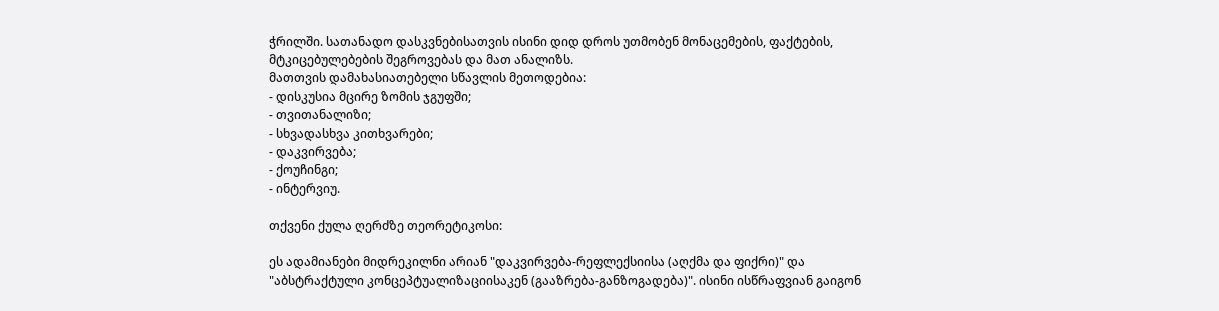ჭრილში. სათანადო დასკვნებისათვის ისინი დიდ დროს უთმობენ მონაცემების, ფაქტების, მტკიცებულებების შეგროვებას და მათ ანალიზს.
მათთვის დამახასიათებელი სწავლის მეთოდებია:
- დისკუსია მცირე ზომის ჯგუფში;
- თვითანალიზი;
- სხვადასხვა კითხვარები;
- დაკვირვება;
- ქოუჩინგი;
- ინტერვიუ.

თქვენი ქულა ღერძზე თეორეტიკოსი:

ეს ადამიანები მიდრეკილნი არიან "დაკვირვება-რეფლექსიისა (აღქმა და ფიქრი)" და "აბსტრაქტული კონცეპტუალიზაციისაკენ (გააზრება-განზოგადება)". ისინი ისწრაფვიან გაიგონ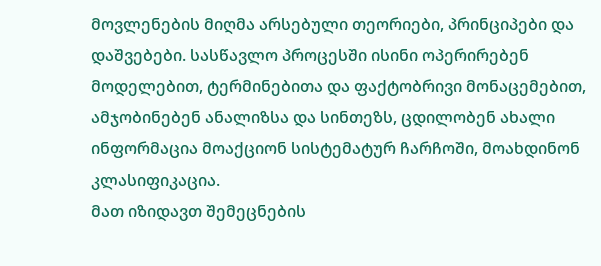მოვლენების მიღმა არსებული თეორიები, პრინციპები და დაშვებები. სასწავლო პროცესში ისინი ოპერირებენ მოდელებით, ტერმინებითა და ფაქტობრივი მონაცემებით, ამჯობინებენ ანალიზსა და სინთეზს, ცდილობენ ახალი ინფორმაცია მოაქციონ სისტემატურ ჩარჩოში, მოახდინონ კლასიფიკაცია.
მათ იზიდავთ შემეცნების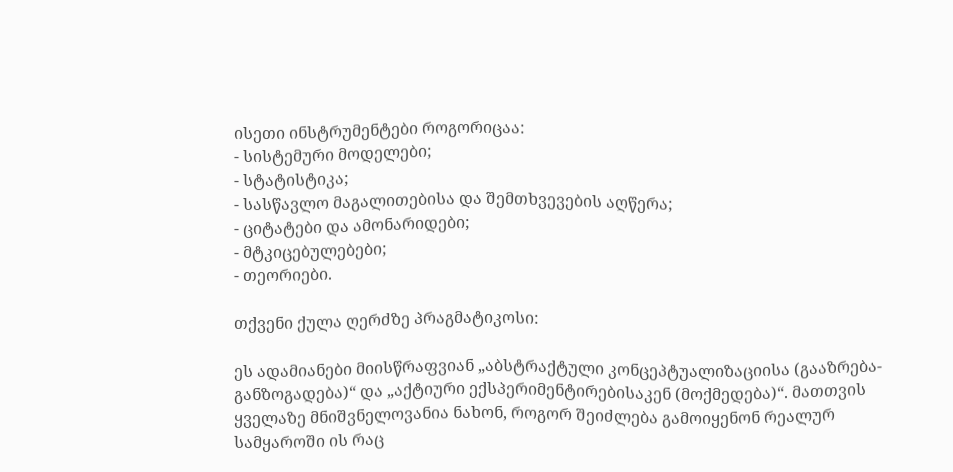ისეთი ინსტრუმენტები როგორიცაა:
- სისტემური მოდელები;
- სტატისტიკა;
- სასწავლო მაგალითებისა და შემთხვევების აღწერა;
- ციტატები და ამონარიდები;
- მტკიცებულებები;
- თეორიები.

თქვენი ქულა ღერძზე პრაგმატიკოსი:

ეს ადამიანები მიისწრაფვიან „აბსტრაქტული კონცეპტუალიზაციისა (გააზრება-განზოგადება)“ და „აქტიური ექსპერიმენტირებისაკენ (მოქმედება)“. მათთვის ყველაზე მნიშვნელოვანია ნახონ, როგორ შეიძლება გამოიყენონ რეალურ სამყაროში ის რაც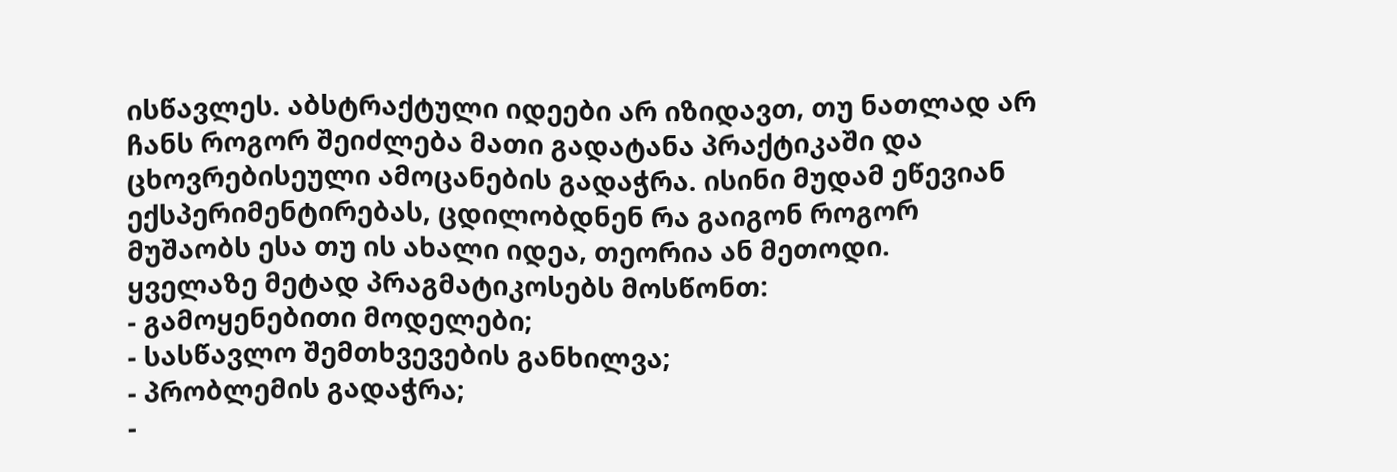ისწავლეს. აბსტრაქტული იდეები არ იზიდავთ, თუ ნათლად არ ჩანს როგორ შეიძლება მათი გადატანა პრაქტიკაში და ცხოვრებისეული ამოცანების გადაჭრა. ისინი მუდამ ეწევიან ექსპერიმენტირებას, ცდილობდნენ რა გაიგონ როგორ მუშაობს ესა თუ ის ახალი იდეა, თეორია ან მეთოდი.
ყველაზე მეტად პრაგმატიკოსებს მოსწონთ:
- გამოყენებითი მოდელები;
- სასწავლო შემთხვევების განხილვა;
- პრობლემის გადაჭრა;
-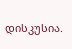დისკუსია.